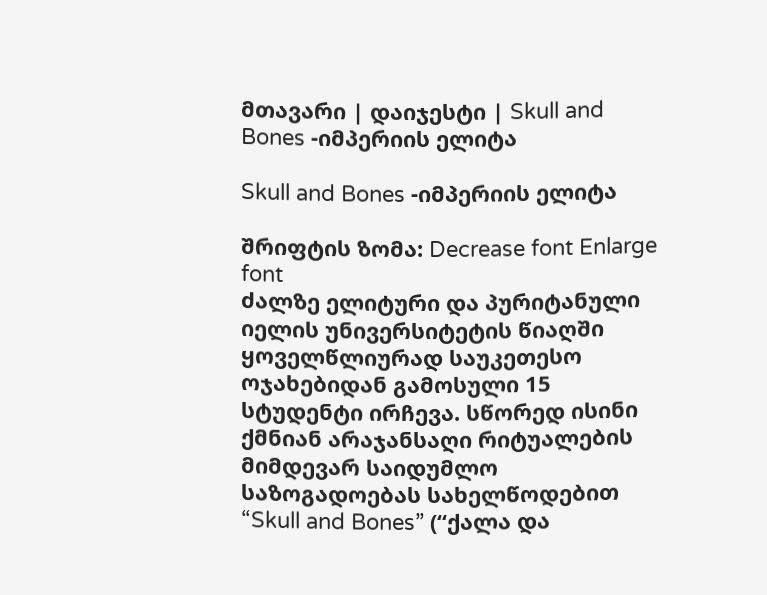მთავარი | დაიჯესტი | Skull and Bones -იმპერიის ელიტა

Skull and Bones -იმპერიის ელიტა

შრიფტის ზომა: Decrease font Enlarge font
ძალზე ელიტური და პურიტანული იელის უნივერსიტეტის წიაღში ყოველწლიურად საუკეთესო ოჯახებიდან გამოსული 15 სტუდენტი ირჩევა. სწორედ ისინი ქმნიან არაჯანსაღი რიტუალების მიმდევარ საიდუმლო საზოგადოებას სახელწოდებით “Skull and Bones” (“ქალა და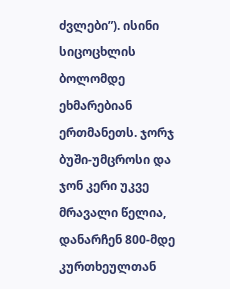ძვლები”). ისინი სიცოცხლის ბოლომდე ეხმარებიან ერთმანეთს. ჯორჯ ბუში-უმცროსი და ჯონ კერი უკვე მრავალი წელია, დანარჩენ 800-მდე კურთხეულთან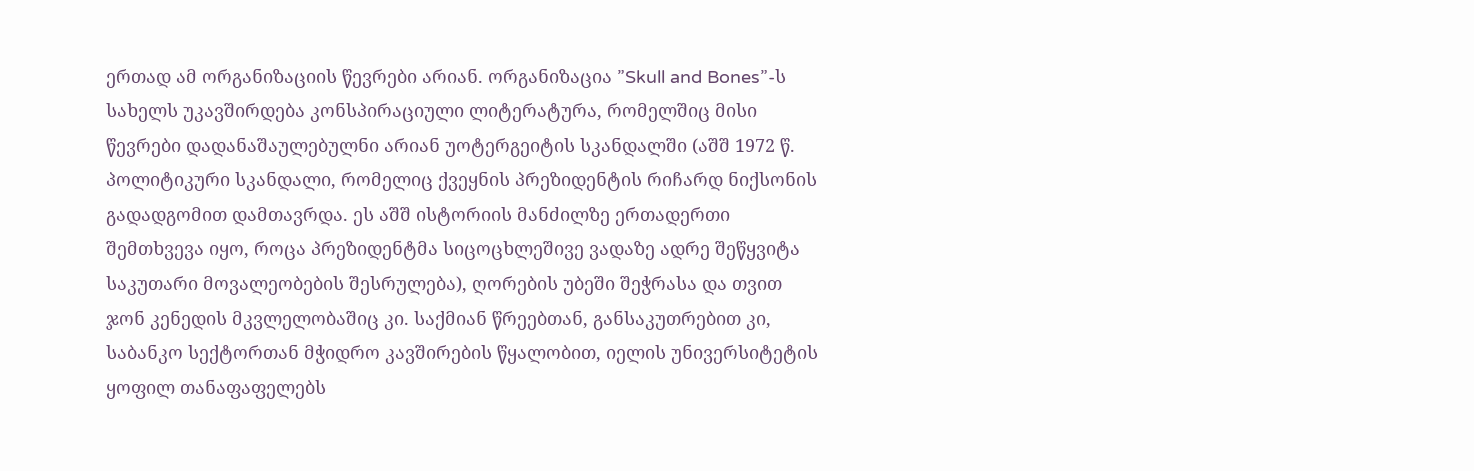ერთად ამ ორგანიზაციის წევრები არიან. ორგანიზაცია ”Skull and Bones”-ს სახელს უკავშირდება კონსპირაციული ლიტერატურა, რომელშიც მისი წევრები დადანაშაულებულნი არიან უოტერგეიტის სკანდალში (აშშ 1972 წ. პოლიტიკური სკანდალი, რომელიც ქვეყნის პრეზიდენტის რიჩარდ ნიქსონის გადადგომით დამთავრდა. ეს აშშ ისტორიის მანძილზე ერთადერთი შემთხვევა იყო, როცა პრეზიდენტმა სიცოცხლეშივე ვადაზე ადრე შეწყვიტა საკუთარი მოვალეობების შესრულება), ღორების უბეში შეჭრასა და თვით ჯონ კენედის მკვლელობაშიც კი. საქმიან წრეებთან, განსაკუთრებით კი, საბანკო სექტორთან მჭიდრო კავშირების წყალობით, იელის უნივერსიტეტის ყოფილ თანაფაფელებს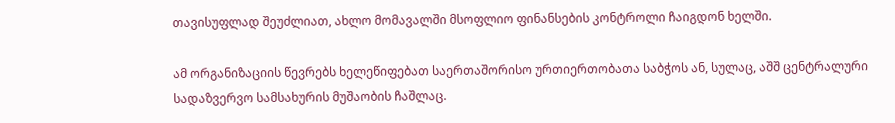თავისუფლად შეუძლიათ, ახლო მომავალში მსოფლიო ფინანსების კონტროლი ჩაიგდონ ხელში.

ამ ორგანიზაციის წევრებს ხელეწიფებათ საერთაშორისო ურთიერთობათა საბჭოს ან, სულაც, აშშ ცენტრალური სადაზვერვო სამსახურის მუშაობის ჩაშლაც.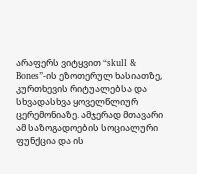არაფერს ვიტყვით “skull & Bones”-ის ეზოთერულ ხასიათზე, კურთხევის რიტუალებსა და სხვადასხვა ყოველწლიურ ცერემონიაზე. ამჯერად მთავარი ამ საზოგადოების სოციალური ფუნქცია და ის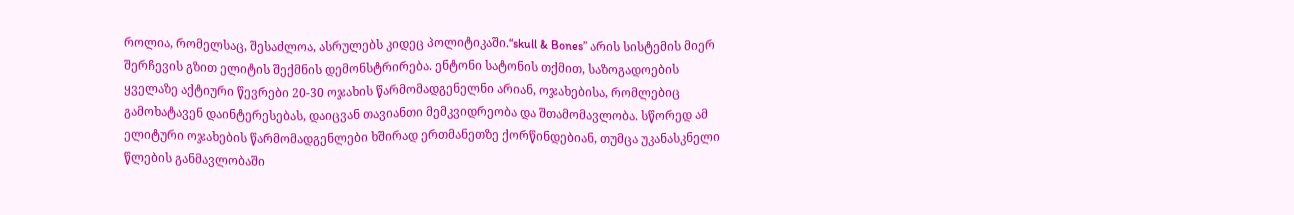როლია, რომელსაც, შესაძლოა, ასრულებს კიდეც პოლიტიკაში.“skull & Bones” არის სისტემის მიერ შერჩევის გზით ელიტის შექმნის დემონსტრირება. ენტონი სატონის თქმით, საზოგადოების ყველაზე აქტიური წევრები 20-30 ოჯახის წარმომადგენელნი არიან, ოჯახებისა, რომლებიც გამოხატავენ დაინტერესებას, დაიცვან თავიანთი მემკვიდრეობა და შთამომავლობა. სწორედ ამ ელიტური ოჯახების წარმომადგენლები ხშირად ერთმანეთზე ქორწინდებიან, თუმცა უკანასკნელი წლების განმავლობაში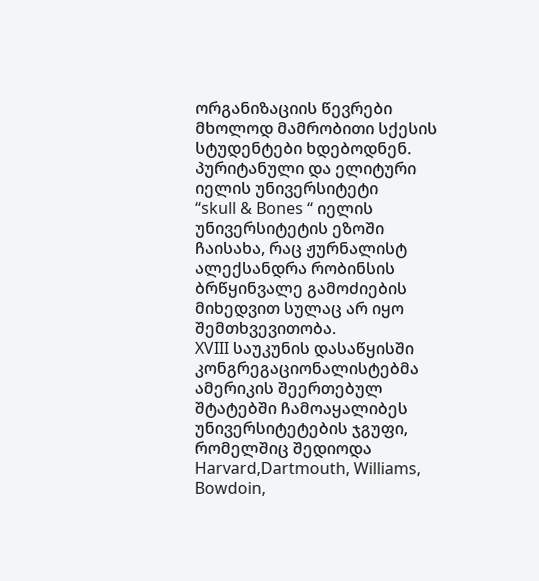ორგანიზაციის წევრები მხოლოდ მამრობითი სქესის სტუდენტები ხდებოდნენ.
პურიტანული და ელიტური იელის უნივერსიტეტი
“skull & Bones “ იელის უნივერსიტეტის ეზოში ჩაისახა, რაც ჟურნალისტ ალექსანდრა რობინსის ბრწყინვალე გამოძიების მიხედვით სულაც არ იყო შემთხვევითობა.
XVIII საუკუნის დასაწყისში კონგრეგაციონალისტებმა ამერიკის შეერთებულ შტატებში ჩამოაყალიბეს უნივერსიტეტების ჯგუფი, რომელშიც შედიოდა Harvard,Dartmouth, Williams, Bowdoin,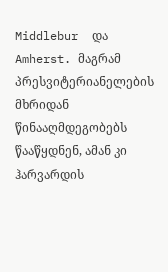Middlebur  და Amherst. მაგრამ პრესვიტერიანელების მხრიდან წინააღმდეგობებს წააწყდნენ, ამან კი ჰარვარდის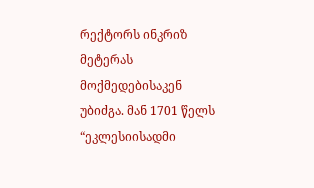რექტორს ინკრიზ მეტერას მოქმედებისაკენ უბიძგა. მან 1701 წელს “ეკლესიისადმი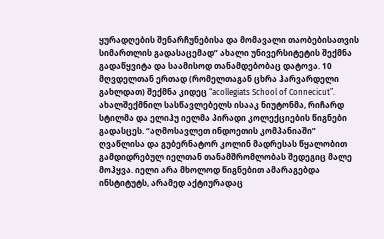ყურადღების შენარჩუნებისა და მომავალი თაობებისათვის სიმართლის გადასაცემად” ახალი უნივერსიტეტის შექმნა გადაწყვიტა და საამისოდ თანამდებობაც დატოვა. 10 მღვდელთან ერთად (რომელთაგან ცხრა ჰარვარდელი გახლდათ) შექმნა კიდეც “acollegiats School of Connecicut”. ახალშექმნილ სასწავლებელს ისააკ ნიუტონმა, რიჩარდ სტილმა და ელიჰუ იელმა პირადი კოლექციების წიგნები გადასცეს. “აღმოსავლეთ ინდოეთის კომპანიაში” ღვაწლისა და გუბერნატორ კოლინ მადრესას წყალობით გამდიდრებულ იელთან თანამშრომლობას შედეგიც მალე მოჰყვა. იელი არა მხოლოდ წიგნებით ამარაგებდა ინსტიტუტს, არამედ აქტიურადაც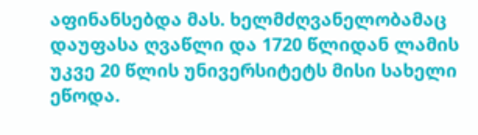აფინანსებდა მას. ხელმძღვანელობამაც დაუფასა ღვაწლი და 1720 წლიდან ლამის უკვე 20 წლის უნივერსიტეტს მისი სახელი ეწოდა.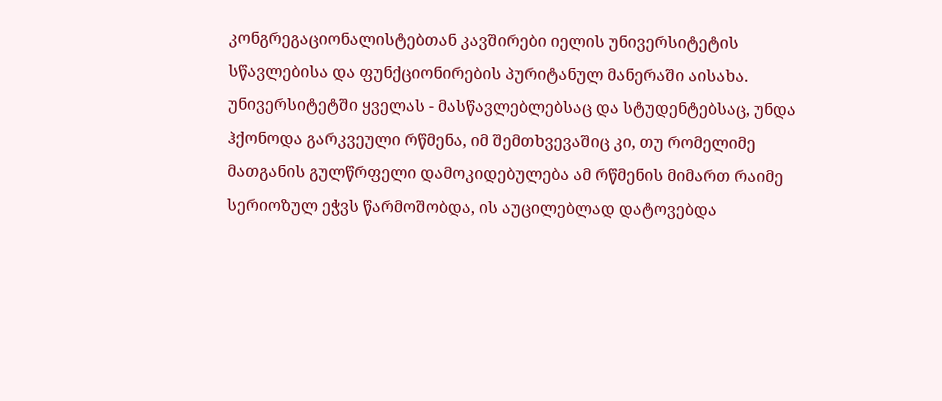კონგრეგაციონალისტებთან კავშირები იელის უნივერსიტეტის სწავლებისა და ფუნქციონირების პურიტანულ მანერაში აისახა. უნივერსიტეტში ყველას - მასწავლებლებსაც და სტუდენტებსაც, უნდა ჰქონოდა გარკვეული რწმენა, იმ შემთხვევაშიც კი, თუ რომელიმე მათგანის გულწრფელი დამოკიდებულება ამ რწმენის მიმართ რაიმე სერიოზულ ეჭვს წარმოშობდა, ის აუცილებლად დატოვებდა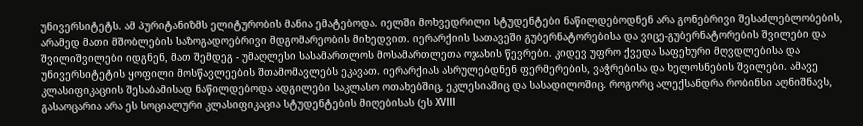უნივერსიტეტს. ამ პურიტანიზმს ელიტურობის მანია ემატებოდა. იელში მოხვედრილი სტუდენტები ნაწილდებოდნენ არა გონებრივი შესაძლებლობების, არამედ მათი მშობლების საზოგადოებრივი მდგომარეობის მიხედვით. იერარქიის სათავეში გუბერნატორებისა და ვიცე-გუბერნატორების შვილები და შვილიშვილები იდგნენ, მათ შემდეგ - უმაღლესი სასამართლოს მოსამართლეთა ოჯახის წევრები. კიდევ უფრო ქვედა საფეხური მღვდლებისა და უნივერსიტეტის ყოფილი მოსწავლეების შთამომავლებს ეკავათ. იერარქიას ასრულებდნენ ფერმერების, ვაჭრებისა და ხელოსნების შვილები. ამავე კლასიფიკაციის შესაბამისად ნაწილდებოდა ადგილები საკლასო ოთახებშიც, ეკლესიაშიც და სასადილოშიც. როგორც ალექსანდრა რობინსი აღნიშნავს, გასაოცარია არა ეს სოციალური კლასიფიკაცია სტუდენტების მიღებისას (ეს XVIII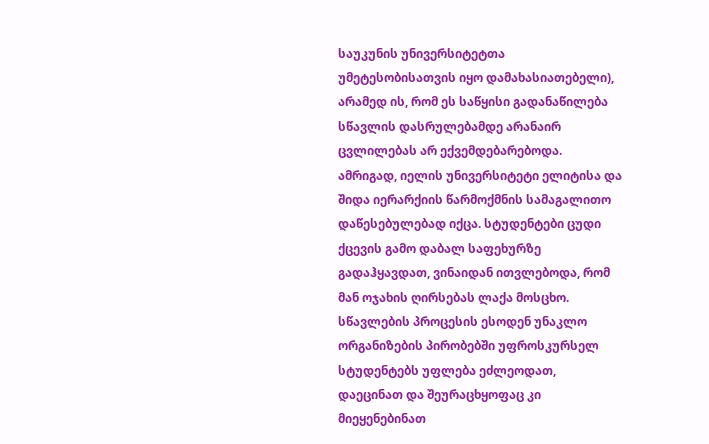საუკუნის უნივერსიტეტთა უმეტესობისათვის იყო დამახასიათებელი), არამედ ის, რომ ეს საწყისი გადანაწილება სწავლის დასრულებამდე არანაირ ცვლილებას არ ექვემდებარებოდა. ამრიგად, იელის უნივერსიტეტი ელიტისა და შიდა იერარქიის წარმოქმნის სამაგალითო დაწესებულებად იქცა. სტუდენტები ცუდი ქცევის გამო დაბალ საფეხურზე გადაჰყავდათ, ვინაიდან ითვლებოდა, რომ მან ოჯახის ღირსებას ლაქა მოსცხო.
სწავლების პროცესის ესოდენ უნაკლო ორგანიზების პირობებში უფროსკურსელ სტუდენტებს უფლება ეძლეოდათ, დაეცინათ და შეურაცხყოფაც კი მიეყენებინათ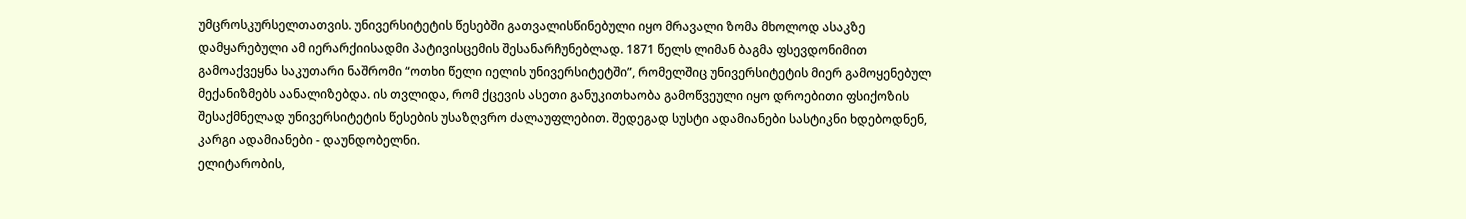უმცროსკურსელთათვის. უნივერსიტეტის წესებში გათვალისწინებული იყო მრავალი ზომა მხოლოდ ასაკზე დამყარებული ამ იერარქიისადმი პატივისცემის შესანარჩუნებლად. 1871 წელს ლიმან ბაგმა ფსევდონიმით გამოაქვეყნა საკუთარი ნაშრომი “ოთხი წელი იელის უნივერსიტეტში”, რომელშიც უნივერსიტეტის მიერ გამოყენებულ მექანიზმებს აანალიზებდა. ის თვლიდა, რომ ქცევის ასეთი განუკითხაობა გამოწვეული იყო დროებითი ფსიქოზის შესაქმნელად უნივერსიტეტის წესების უსაზღვრო ძალაუფლებით. შედეგად სუსტი ადამიანები სასტიკნი ხდებოდნენ, კარგი ადამიანები - დაუნდობელნი.
ელიტარობის,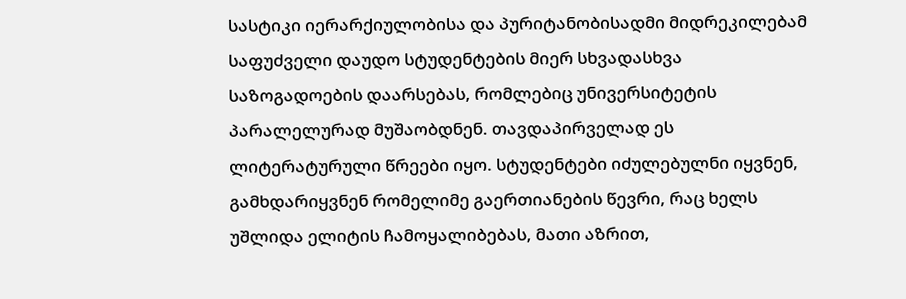სასტიკი იერარქიულობისა და პურიტანობისადმი მიდრეკილებამ საფუძველი დაუდო სტუდენტების მიერ სხვადასხვა საზოგადოების დაარსებას, რომლებიც უნივერსიტეტის პარალელურად მუშაობდნენ. თავდაპირველად ეს ლიტერატურული წრეები იყო. სტუდენტები იძულებულნი იყვნენ, გამხდარიყვნენ რომელიმე გაერთიანების წევრი, რაც ხელს უშლიდა ელიტის ჩამოყალიბებას, მათი აზრით,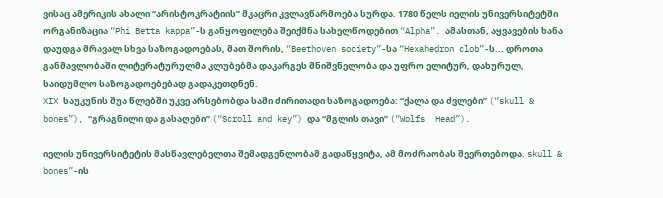ვისაც ამერიკის ახალი “არისტოკრატიის” მკაცრი კვლავწარმოება სურდა. 1780 წელს იელის უნივერსიტეტში ორგანიზაცია “Phi Betta kappa”-ს განყოფილება შეიქმნა სახელწოდებით “Alpha”. ამასთან, აყვავების ხანა დაუდგა მრავალ სხვა საზოგადოებას, მათ შორის, “Beethoven society”-სა “Hexahedron clob”-ს... დროთა განმავლობაში ლიტერატურულმა კლუბებმა დაკარგეს მნიშვნელობა და უფრო ელიტურ, დახურულ, საიდუმლო საზოგადოებებად გადაკეთდნენ.
XIX საუკუნის შუა წლებში უკვე არსებობდა სამი ძირითადი საზოგადოება: “ქალა და ძვლები” (“skull & bones”), “გრაგნილი და გასაღები” (“Scroll and key”) და “მგლის თავი” (“Wolfs  Head”).

იელის უნივერსიტეტის მასწავლებელთა შემადგენლობამ გადაწყვიტა, ამ მოძრაობას შეერთებოდა. skull & bones”-ის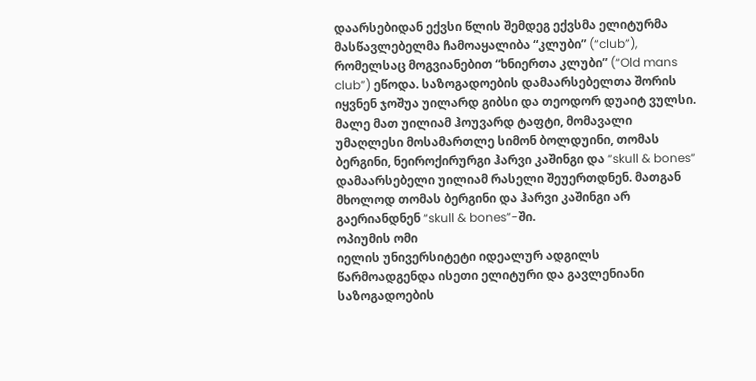დაარსებიდან ექვსი წლის შემდეგ ექვსმა ელიტურმა მასწავლებელმა ჩამოაყალიბა “კლუბი” (“club”), რომელსაც მოგვიანებით “ხნიერთა კლუბი” (“Old mans club”) ეწოდა. საზოგადოების დამაარსებელთა შორის იყვნენ ჯოშუა უილარდ გიბსი და თეოდორ დუაიტ ვულსი. მალე მათ უილიამ ჰოუვარდ ტაფტი, მომავალი უმაღლესი მოსამართლე სიმონ ბოლდუინი, თომას ბერგინი, ნეიროქირურგი ჰარვი კაშინგი და “skull & bones“ დამაარსებელი უილიამ რასელი შეუერთდნენ. მათგან მხოლოდ თომას ბერგინი და ჰარვი კაშინგი არ გაერიანდნენ “skull & bones”-ში.
ოპიუმის ომი
იელის უნივერსიტეტი იდეალურ ადგილს წარმოადგენდა ისეთი ელიტური და გავლენიანი საზოგადოების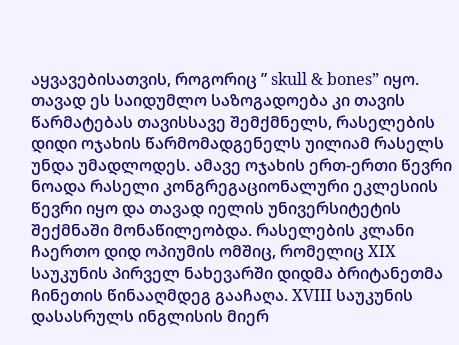აყვავებისათვის, როგორიც ” skull & bones” იყო. თავად ეს საიდუმლო საზოგადოება კი თავის წარმატებას თავისსავე შემქმნელს, რასელების დიდი ოჯახის წარმომადგენელს უილიამ რასელს უნდა უმადლოდეს. ამავე ოჯახის ერთ-ერთი წევრი ნოადა რასელი კონგრეგაციონალური ეკლესიის წევრი იყო და თავად იელის უნივერსიტეტის შექმნაში მონაწილეობდა. რასელების კლანი ჩაერთო დიდ ოპიუმის ომშიც, რომელიც XIX საუკუნის პირველ ნახევარში დიდმა ბრიტანეთმა ჩინეთის წინააღმდეგ გააჩაღა. XVIII საუკუნის დასასრულს ინგლისის მიერ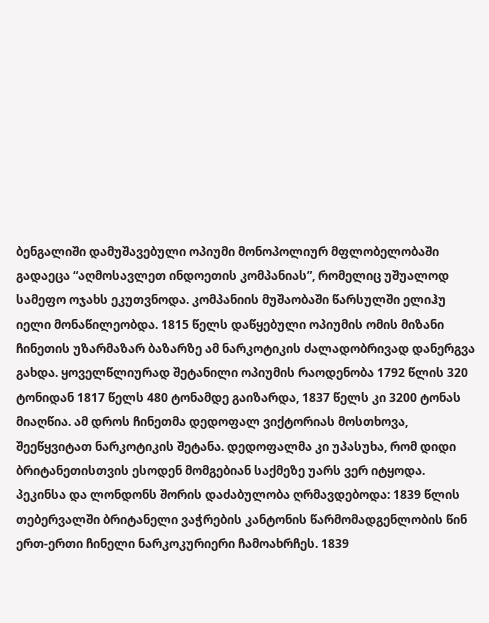ბენგალიში დამუშავებული ოპიუმი მონოპოლიურ მფლობელობაში გადაეცა “აღმოსავლეთ ინდოეთის კომპანიას”, რომელიც უშუალოდ სამეფო ოჯახს ეკუთვნოდა. კომპანიის მუშაობაში წარსულში ელიჰუ იელი მონაწილეობდა. 1815 წელს დაწყებული ოპიუმის ომის მიზანი ჩინეთის უზარმაზარ ბაზარზე ამ ნარკოტიკის ძალადობრივად დანერგვა გახდა. ყოველწლიურად შეტანილი ოპიუმის რაოდენობა 1792 წლის 320 ტონიდან 1817 წელს 480 ტონამდე გაიზარდა, 1837 წელს კი 3200 ტონას მიაღწია. ამ დროს ჩინეთმა დედოფალ ვიქტორიას მოსთხოვა, შეეწყვიტათ ნარკოტიკის შეტანა. დედოფალმა კი უპასუხა, რომ დიდი ბრიტანეთისთვის ესოდენ მომგებიან საქმეზე უარს ვერ იტყოდა.
პეკინსა და ლონდონს შორის დაძაბულობა ღრმავდებოდა: 1839 წლის თებერვალში ბრიტანელი ვაჭრების კანტონის წარმომადგენლობის წინ ერთ-ერთი ჩინელი ნარკოკურიერი ჩამოახრჩეს. 1839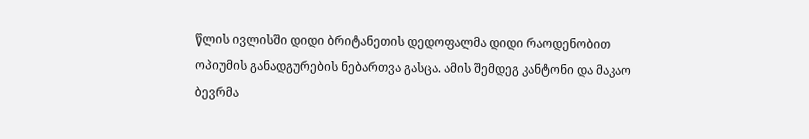წლის ივლისში დიდი ბრიტანეთის დედოფალმა დიდი რაოდენობით ოპიუმის განადგურების ნებართვა გასცა. ამის შემდეგ კანტონი და მაკაო ბევრმა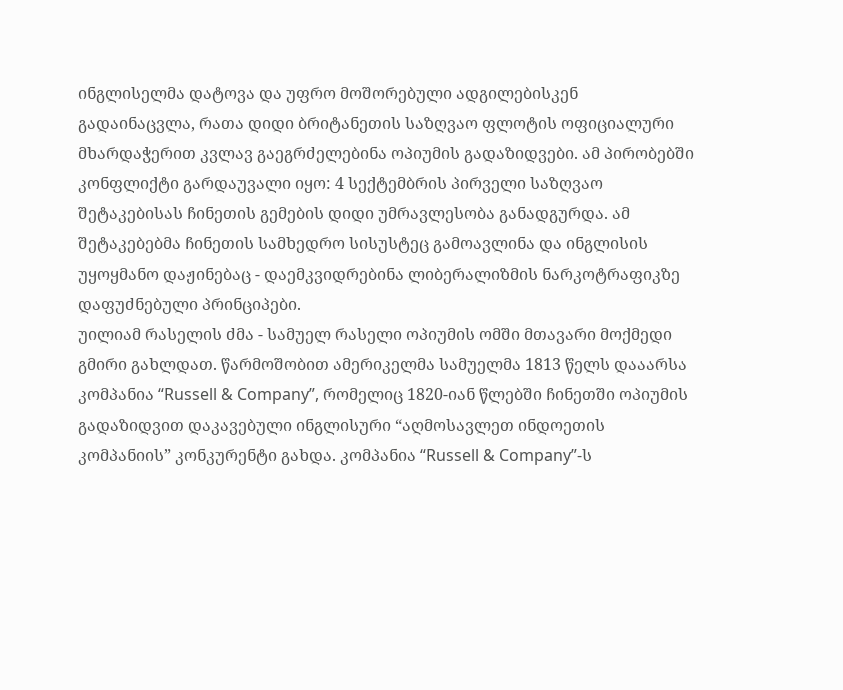ინგლისელმა დატოვა და უფრო მოშორებული ადგილებისკენ გადაინაცვლა, რათა დიდი ბრიტანეთის საზღვაო ფლოტის ოფიციალური მხარდაჭერით კვლავ გაეგრძელებინა ოპიუმის გადაზიდვები. ამ პირობებში კონფლიქტი გარდაუვალი იყო: 4 სექტემბრის პირველი საზღვაო შეტაკებისას ჩინეთის გემების დიდი უმრავლესობა განადგურდა. ამ შეტაკებებმა ჩინეთის სამხედრო სისუსტეც გამოავლინა და ინგლისის უყოყმანო დაჟინებაც - დაემკვიდრებინა ლიბერალიზმის ნარკოტრაფიკზე დაფუძნებული პრინციპები.
უილიამ რასელის ძმა - სამუელ რასელი ოპიუმის ომში მთავარი მოქმედი გმირი გახლდათ. წარმოშობით ამერიკელმა სამუელმა 1813 წელს დააარსა კომპანია “Russell & Company”, რომელიც 1820-იან წლებში ჩინეთში ოპიუმის გადაზიდვით დაკავებული ინგლისური “აღმოსავლეთ ინდოეთის კომპანიის” კონკურენტი გახდა. კომპანია “Russell & Company”-ს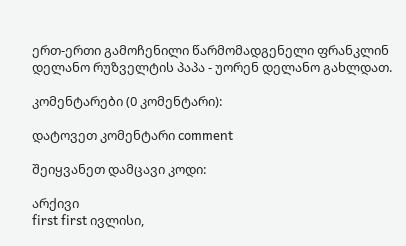ერთ-ერთი გამოჩენილი წარმომადგენელი ფრანკლინ დელანო რუზველტის პაპა - უორენ დელანო გახლდათ.

კომენტარები (0 კომენტარი):

დატოვეთ კომენტარი comment

შეიყვანეთ დამცავი კოდი:

არქივი
first first ივლისი,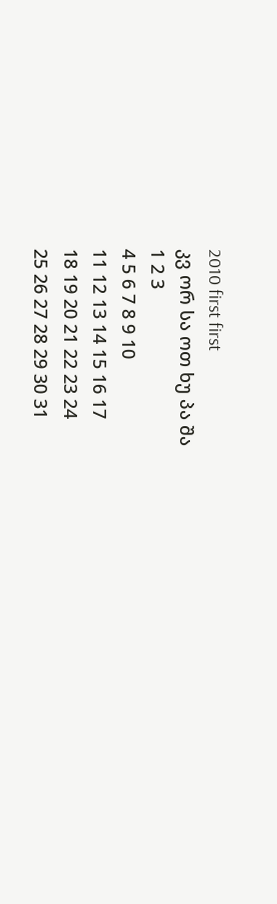2010 first first
კვ ორ სა ოთ ხუ პა შა
1 2 3
4 5 6 7 8 9 10
11 12 13 14 15 16 17
18 19 20 21 22 23 24
25 26 27 28 29 30 31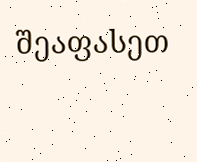შეაფასეთ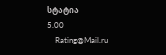სტატია
5.00
    Rating@Mail.ru